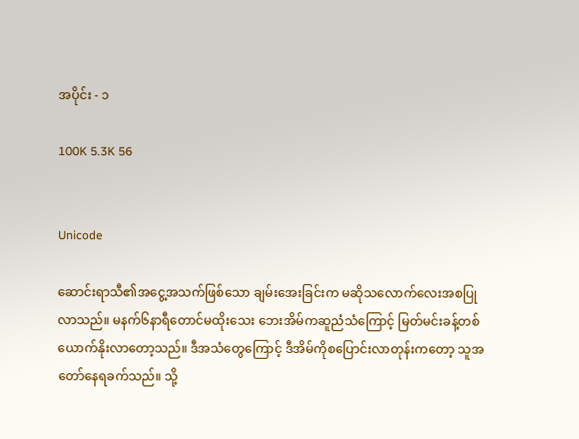အပိုင်း - ၁

100K 5.3K 56


Unicode

ဆောင်းရာသီ၏အငွေ့အသက်ဖြစ်သော ချမ်းအေးခြင်းက မဆိုသလောက်လေးအစပြုလာသည်။ မနက်၆နာရီတောင်မထိုးသေး ဘေးအိမ်ကဆူညံသံကြောင့် မြတ်မင်းခန့်တစ်ယောက်နိုးလာတော့သည်။ ဒီအသံတွေကြောင့် ဒီအိမ်ကိုစပြောင်းလာတုန်းကတော့ သူအတော်နေရခက်သည်။ သို့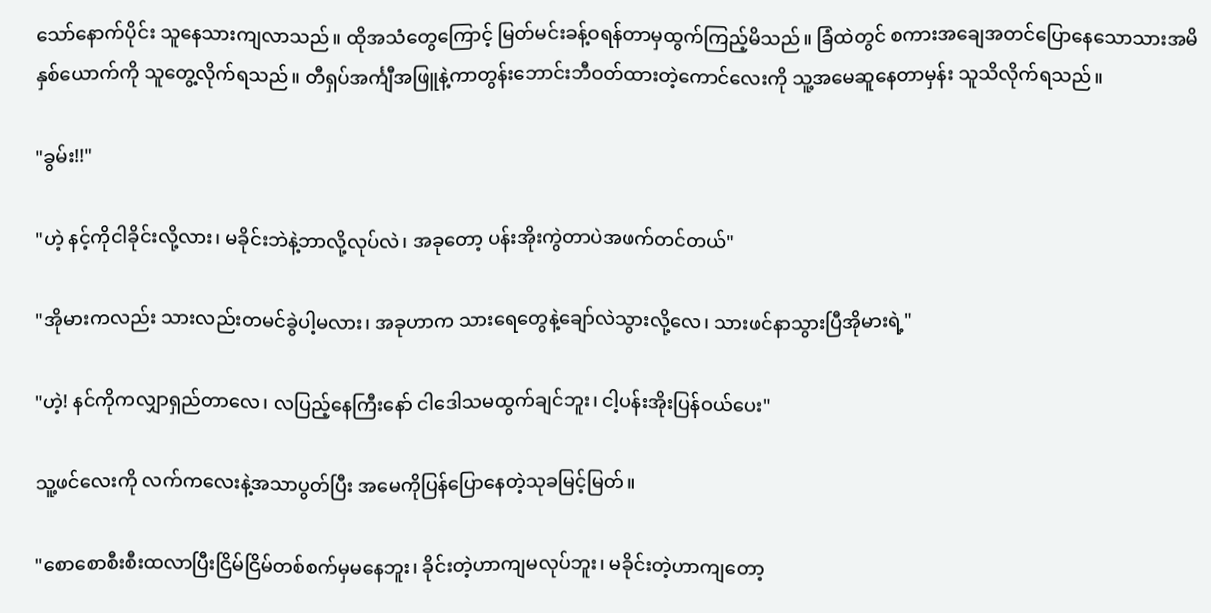သော်နောက်ပိုင်း သူနေသားကျလာသည်။ ထိုအသံတွေကြောင့် မြတ်မင်းခန့်ဝရန်တာမှထွက်ကြည့်မိသည်။ ခြံထဲတွင် စကားအချေအတင်ပြောနေသောသားအမိနှစ်ယောက်ကို သူတွေ့လိုက်ရသည်။ တီရှပ်အင်္ကျီအဖြူနဲ့ကာတွန်းဘောင်းဘီဝတ်ထားတဲ့ကောင်လေးကို သူ့အမေဆူနေတာမှန်း သူသိလိုက်ရသည်။

"ခွမ်း!!"

"ဟဲ့ နင့်ကိုငါခိုင်းလို့လား၊ မခိုင်းဘဲနဲ့ဘာလို့လုပ်လဲ၊ အခုတော့ ပန်းအိုးကွဲတာပဲအဖက်တင်တယ်"

"အိုမားကလည်း သားလည်းတမင်ခွဲပါ့မလား၊ အခုဟာက သားရေတွေနဲ့ချော်လဲသွားလို့လေ၊ သားဖင်နာသွားပြီအိုမားရဲ့"

"ဟဲ့! နင်ကိုကလျှာရှည်တာလေ၊ လပြည့်နေကြီးနော် ငါဒေါသမထွက်ချင်ဘူး၊ ငါ့ပန်းအိုးပြန်ဝယ်ပေး"

သူ့ဖင်လေးကို လက်ကလေးနဲ့အသာပွတ်ပြီး အမေကိုပြန်ပြောနေတဲ့သုခမြင့်မြတ်။

"စောစောစီးစီးထလာပြီးငြိမ်ငြိမ်တစ်စက်မှမနေဘူး၊ ခိုင်းတဲ့ဟာကျမလုပ်ဘူး၊ မခိုင်းတဲ့ဟာကျတော့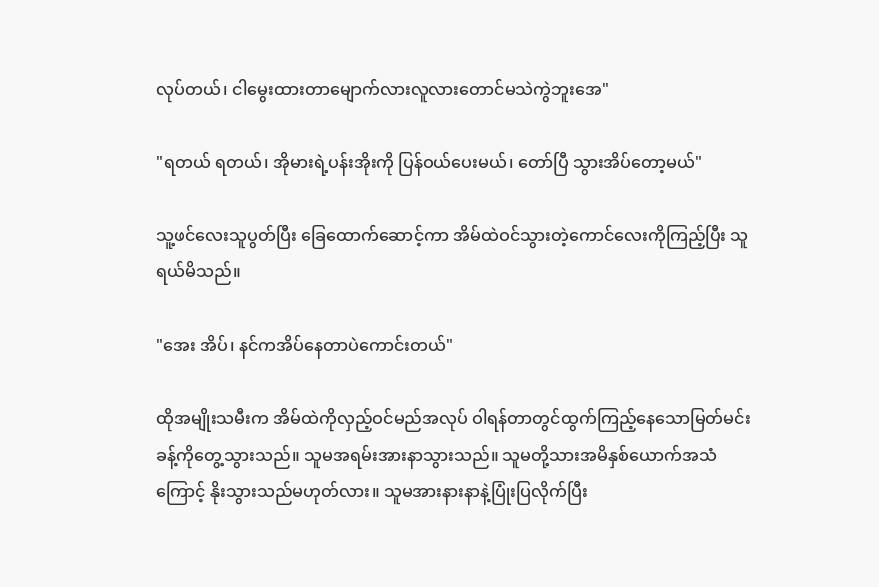လုပ်တယ်၊ ငါမွေးထားတာမျောက်လားလူလားတောင်မသဲကွဲဘူးအေ"

"ရတယ် ရတယ်၊ အိုမားရဲ့ပန်းအိုးကို ပြန်ဝယ်ပေးမယ်၊ တော်ပြီ သွားအိပ်တော့မယ်"

သူ့ဖင်လေးသူပွတ်ပြီး ခြေထောက်ဆောင့်ကာ အိမ်ထဲဝင်သွားတဲ့ကောင်လေးကိုကြည့်ပြီး သူရယ်မိသည်။

"အေး အိပ်၊ နင်ကအိပ်နေတာပဲကောင်းတယ်"

ထိုအမျိုးသမီးက အိမ်ထဲကိုလှည့်ဝင်မည်အလုပ် ဝါရန်တာတွင်ထွက်ကြည့်နေသောမြတ်မင်းခန့်ကိုတွေ့သွားသည်။ သူမအရမ်းအားနာသွားသည်။ သူမတို့သားအမိနှစ်ယောက်အသံကြောင့် နိုးသွားသည်မဟုတ်လား။ သူမအားနားနာနဲ့ပြုံးပြလိုက်ပြီး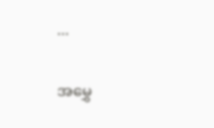...

အမွှေ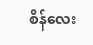စိန်လေး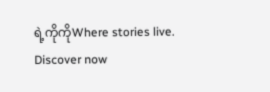ရဲ့ကိုကိုWhere stories live. Discover now